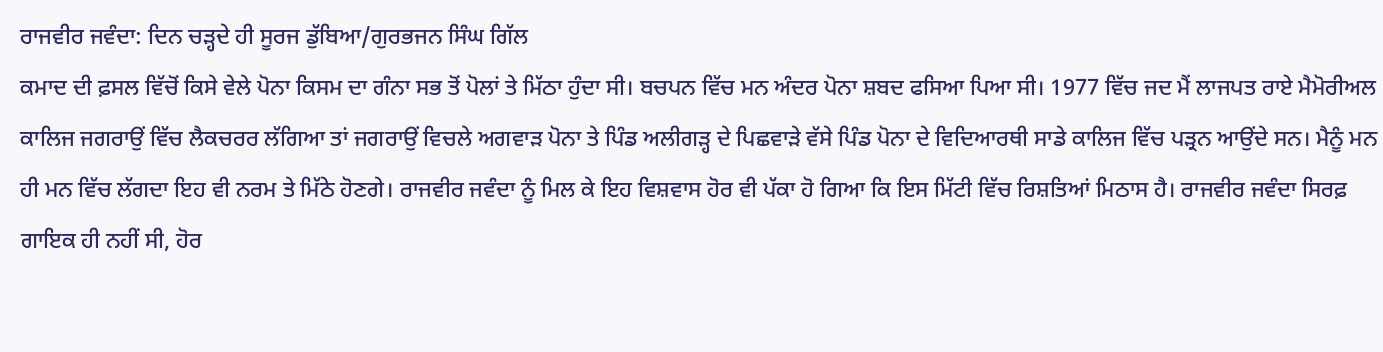ਰਾਜਵੀਰ ਜਵੰਦਾ: ਦਿਨ ਚੜ੍ਹਦੇ ਹੀ ਸੂਰਜ ਡੁੱਬਿਆ/ਗੁਰਭਜਨ ਸਿੰਘ ਗਿੱਲ
ਕਮਾਦ ਦੀ ਫ਼ਸਲ ਵਿੱਚੋਂ ਕਿਸੇ ਵੇਲੇ ਪੋਨਾ ਕਿਸਮ ਦਾ ਗੰਨਾ ਸਭ ਤੋਂ ਪੋਲਾਂ ਤੇ ਮਿੱਠਾ ਹੁੰਦਾ ਸੀ। ਬਚਪਨ ਵਿੱਚ ਮਨ ਅੰਦਰ ਪੋਨਾ ਸ਼ਬਦ ਫਸਿਆ ਪਿਆ ਸੀ। 1977 ਵਿੱਚ ਜਦ ਮੈਂ ਲਾਜਪਤ ਰਾਏ ਮੈਮੋਰੀਅਲ ਕਾਲਿਜ ਜਗਰਾਉਂ ਵਿੱਚ ਲੈਕਚਰਰ ਲੱਗਿਆ ਤਾਂ ਜਗਰਾਉਂ ਵਿਚਲੇ ਅਗਵਾੜ ਪੋਨਾ ਤੇ ਪਿੰਡ ਅਲੀਗੜ੍ਹ ਦੇ ਪਿਛਵਾੜੇ ਵੱਸੇ ਪਿੰਡ ਪੋਨਾ ਦੇ ਵਿਦਿਆਰਥੀ ਸਾਡੇ ਕਾਲਿਜ ਵਿੱਚ ਪੜ੍ਰਨ ਆਉਂਦੇ ਸਨ। ਮੈਨੂੰ ਮਨ ਹੀ ਮਨ ਵਿੱਚ ਲੱਗਦਾ ਇਹ ਵੀ ਨਰਮ ਤੇ ਮਿੱਠੇ ਹੋਣਗੇ। ਰਾਜਵੀਰ ਜਵੰਦਾ ਨੂੰ ਮਿਲ ਕੇ ਇਹ ਵਿਸ਼ਵਾਸ ਹੋਰ ਵੀ ਪੱਕਾ ਹੋ ਗਿਆ ਕਿ ਇਸ ਮਿੱਟੀ ਵਿੱਚ ਰਿਸ਼ਤਿਆਂ ਮਿਠਾਸ ਹੈ। ਰਾਜਵੀਰ ਜਵੰਦਾ ਸਿਰਫ਼ ਗਾਇਕ ਹੀ ਨਹੀਂ ਸੀ, ਹੋਰ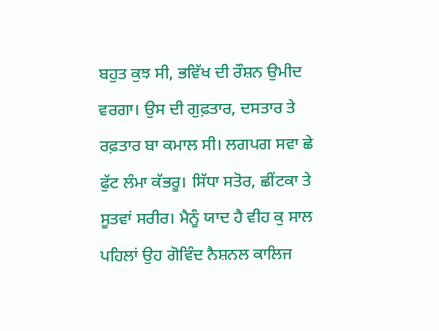ਬਹੁਤ ਕੁਝ ਸੀ, ਭਵਿੱਖ ਦੀ ਰੌਸ਼ਨ ਉਮੀਦ ਵਰਗਾ। ਉਸ ਦੀ ਗੁਫ਼ਤਾਰ, ਦਸਤਾਰ ਤੇ ਰਫ਼ਤਾਰ ਬਾ ਕਮਾਲ ਸੀ। ਲਗਪਗ ਸਵਾ ਛੇ ਫੁੱਟ ਲੰਮਾ ਕੱਭਰੂ। ਸਿੱਧਾ ਸਤੋਰ, ਛੀਂਟਕਾ ਤੇ ਸੂਤਵਾਂ ਸਰੀਰ। ਮੈਨੂੰ ਯਾਦ ਹੈ ਵੀਹ ਕੁ ਸਾਲ ਪਹਿਲਾਂ ਉਹ ਗੋਵਿੰਦ ਨੈਸ਼ਨਲ ਕਾਲਿਜ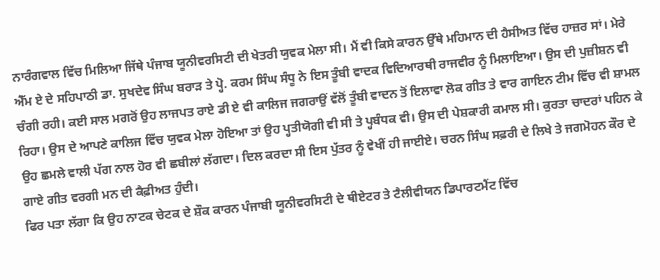ਨਾਰੰਗਵਾਲ ਵਿੱਚ ਮਿਲਿਆ ਜਿੱਥੇ ਪੰਜਾਬ ਯੂਨੀਵਰਸਿਟੀ ਦੀ ਖੇਤਰੀ ਯੁਵਕ ਮੇਲਾ ਸੀ। ਮੈਂ ਵੀ ਕਿਸੇ ਕਾਰਨ ਉੱਥੇ ਮਹਿਮਾਨ ਦੀ ਹੈਸੀਅਤ ਵਿੱਚ ਹਾਜ਼ਰ ਸਾਂ। ਮੇਰੇ ਐੱਮ ਏ ਦੇ ਸਹਿਪਾਠੀ ਡਾ. ਸੁਖਦੇਵ ਸਿੰਘ ਬਰਾੜ ਤੇ ਪ੍ਹੋ. ਕਰਮ ਸਿੰਘ ਸੰਧੂ ਨੇ ਇਸ ਤੂੰਬੀ ਵਾਦਕ ਵਿਦਿਆਰਥੀ ਰਾਜਵੀਰ ਨੂੰ ਮਿਲਾਇਆ। ਉਸ ਦੀ ਪੁਜ਼ੀਸ਼ਨ ਵੀ ਚੰਗੀ ਰਹੀ। ਕਈ ਸਾਲ ਮਗਰੋਂ ਉਹ ਲਾਜਪਤ ਰਾਏ ਡੀ ਏ ਵੀ ਕਾਲਿਜ ਜਗਰਾਉਂ ਵੱਲੋਂ ਤੂੰਬੀ ਵਾਦਨ ਤੋਂ ਇਲਾਵਾ ਲੋਕ ਗੀਤ ਤੇ ਵਾਰ ਗਾਇਨ ਟੀਮ ਵਿੱਚ ਵੀ ਸ਼ਾਮਲ ਰਿਹਾ। ਉਸ ਦੇ ਆਪਣੇ ਕਾਲਿਜ ਵਿੱਚ ਯੁਵਕ ਮੇਲਾ ਹੋਇਆ ਤਾਂ ਉਹ ਪ੍ਹਤੀਯੋਗੀ ਵੀ ਸੀ ਤੇ ਪ੍ਹਬੰਧਕ ਵੀ। ਉਸ ਦੀ ਪੇਸ਼ਕਾਰੀ ਕਮਾਲ ਸੀ। ਕੁਰਤਾ ਚਾਦਰਾਂ ਪਹਿਨ ਕੇ ਉਹ ਛਮਲੇ ਵਾਲੀ ਪੱਗ ਨਾਲ ਹੋਰ ਵੀ ਛਬੀਲਾਂ ਲੱਗਦਾ। ਦਿਲ ਕਰਦਾ ਸੀ ਇਸ ਪੁੱਤਰ ਨੂੰ ਵੇਖੀਂ ਹੀ ਜਾਈਏ। ਚਰਨ ਸਿੰਘ ਸਫ਼ਰੀ ਦੇ ਲਿਖੇ ਤੇ ਜਗਮੋਹਨ ਕੌਰ ਦੇ ਗਾਏ ਗੀਤ ਵਰਗੀ ਮਨ ਦੀ ਕੈਫ਼ੀਅਤ ਹੁੰਦੀ।
ਫਿਰ ਪਤਾ ਲੱਗਾ ਕਿ ਉਹ ਨਾਟਕ ਚੇਟਕ ਦੇ ਸ਼ੌਕ ਕਾਰਨ ਪੰਜਾਬੀ ਯੂਨੀਵਰਸਿਟੀ ਦੇ ਥੀਏਟਰ ਤੇ ਟੈਲੀਵੀਯਨ ਡਿਪਾਰਟਮੈਂਟ ਵਿੱਚ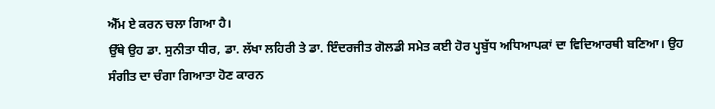ਐੱਮ ਏ ਕਰਨ ਚਲਾ ਗਿਆ ਹੈ।
ਉੱਥੇ ਉਹ ਡਾ. ਸੁਨੀਤਾ ਧੀਰ, ਡਾ. ਲੱਖਾ ਲਹਿਰੀ ਤੇ ਡਾ. ਇੰਦਰਜੀਤ ਗੋਲਡੀ ਸਮੇਤ ਕਈ ਹੋਰ ਪ੍ਹਬੁੱਧ ਅਧਿਆਪਕਾਂ ਦਾ ਵਿਦਿਆਰਥੀ ਬਣਿਆ। ਉਹ ਸੰਗੀਤ ਦਾ ਚੰਗਾ ਗਿਆਤਾ ਹੋਣ ਕਾਰਨ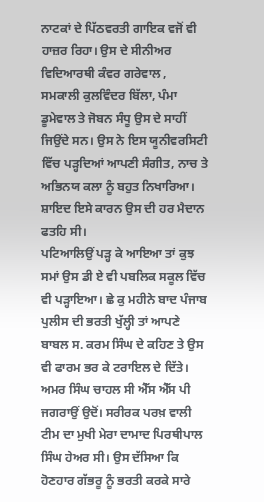ਨਾਟਕਾਂ ਦੇ ਪਿੱਠਵਰਤੀ ਗਾਇਕ ਵਜੋਂ ਵੀ ਹਾਜ਼ਰ ਰਿਹਾ। ਉਸ ਦੇ ਸੀਨੀਅਰ ਵਿਦਿਆਰਥੀ ਕੰਵਰ ਗਰੇਵਾਲ , ਸਮਕਾਲੀ ਕੁਲਵਿੰਦਰ ਬਿੱਲਾ, ਪੰਮਾ ਡੂਮੇਵਾਲ ਤੇ ਜੋਬਨ ਸੰਧੂ ਉਸ ਦੇ ਸਾਹੀਂ ਜਿਉਂਦੇ ਸਨ। ਉਸ ਨੇ ਇਸ ਯੂਨੀਵਰਸਿਟੀ ਵਿੱਚ ਪੜ੍ਹਦਿਆਂ ਆਪਣੀ ਸੰਗੀਤ, ਨਾਚ ਤੇ ਅਭਿਨਯ ਕਲਾ ਨੂੰ ਬਹੁਤ ਨਿਖਾਰਿਆ। ਸ਼ਾਇਦ ਇਸੇ ਕਾਰਨ ਉਸ ਦੀ ਹਰ ਮੈਦਾਨ ਫਤਹਿ ਸੀ।
ਪਟਿਆਲਿਉਂ ਪੜ੍ਹ ਕੇ ਆਇਆ ਤਾਂ ਕੁਝ ਸਮਾਂ ਉਸ ਡੀ ਏ ਵੀ ਪਬਲਿਕ ਸਕੂਲ ਵਿੱਚ ਵੀ ਪੜ੍ਹਾਇਆ। ਛੇ ਕੁ ਮਹੀਨੇ ਬਾਦ ਪੰਜਾਬ ਪੁਲੀਸ ਦੀ ਭਰਤੀ ਖੁੱਲ੍ਹੀ ਤਾਂ ਆਪਣੇ ਬਾਬਲ ਸ. ਕਰਮ ਸਿੰਘ ਦੇ ਕਹਿਣ ਤੇ ਉਸ ਵੀ ਫਾਰਮ ਭਰ ਕੇ ਟਰਾਇਲ ਦੇ ਦਿੱਤੇ। ਅਮਰ ਸਿੰਘ ਚਾਹਲ ਸੀ ਐੱਸ ਐੱਸ ਪੀ ਜਗਰਾਉਂ ਉਦੋਂ। ਸਰੀਰਕ ਪਰਖ਼ ਵਾਲੀ ਟੀਮ ਦਾ ਮੁਖੀ ਮੇਰਾ ਦਾਮਾਦ ਪਿਰਥੀਪਾਲ ਸਿੰਘ ਹੇਅਰ ਸੀ। ਉਸ ਦੱਸਿਆ ਕਿ ਹੋਣਹਾਰ ਗੱਭਰੂ ਨੂੰ ਭਰਤੀ ਕਰਕੇ ਸਾਰੇ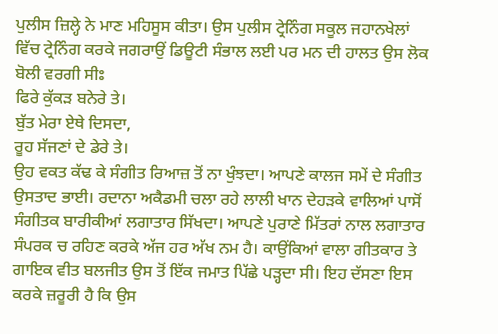ਪੁਲੀਸ ਜ਼ਿਲ੍ਹੇ ਨੇ ਮਾਣ ਮਹਿਸੂਸ ਕੀਤਾ। ਉਸ ਪੁਲੀਸ ਟ੍ਰੇਨਿੰਗ ਸਕੂਲ ਜਹਾਨਖੇਲਾਂ ਵਿੱਚ ਟ੍ਰੇਨਿੰਗ ਕਰਕੇ ਜਗਰਾਉਂ ਡਿਊਟੀ ਸੰਭਾਲ ਲਈ ਪਰ ਮਨ ਦੀ ਹਾਲਤ ਉਸ ਲੋਕ ਬੋਲੀ ਵਰਗੀ ਸੀਃ
ਫਿਰੇ ਕੁੱਕੜ ਬਨੇਰੇ ਤੇ।
ਬੁੱਤ ਮੇਰਾ ਏਥੇ ਦਿਸਦਾ,
ਰੂਹ ਸੱਜਣਾਂ ਦੇ ਡੇਰੇ ਤੇ।
ਉਹ ਵਕਤ ਕੱਢ ਕੇ ਸੰਗੀਤ ਰਿਆਜ਼ ਤੋਂ ਨਾ ਖੁੰਝਦਾ। ਆਪਣੇ ਕਾਲਜ ਸਮੇਂ ਦੇ ਸੰਗੀਤ ਉਸਤਾਦ ਭਾਈ। ਰਦਾਨਾ ਅਕੈਡਮੀ ਚਲਾ ਰਹੇ ਲਾਲੀ ਖਾਨ ਦੇਹੜਕੇ ਵਾਲਿਆਂ ਪਾਸੋਂ ਸੰਗੀਤਕ ਬਾਰੀਕੀਆਂ ਲਗਾਤਾਰ ਸਿੱਖਦਾ। ਆਪਣੇ ਪੁਰਾਣੇ ਮਿੱਤਰਾਂ ਨਾਲ ਲਗਾਤਾਰ ਸੰਪਰਕ ਚ ਰਹਿਣ ਕਰਕੇ ਅੱਜ ਹਰ ਅੱਖ ਨਮ ਹੈ। ਕਾਉਂਕਿਆਂ ਵਾਲਾ ਗੀਤਕਾਰ ਤੇ ਗਾਇਕ ਵੀਤ ਬਲਜੀਤ ਉਸ ਤੋਂ ਇੱਕ ਜਮਾਤ ਪਿੱਛੇ ਪੜ੍ਹਦਾ ਸੀ। ਇਹ ਦੱਸਣਾ ਇਸ ਕਰਕੇ ਜ਼ਰੂਰੀ ਹੈ ਕਿ ਉਸ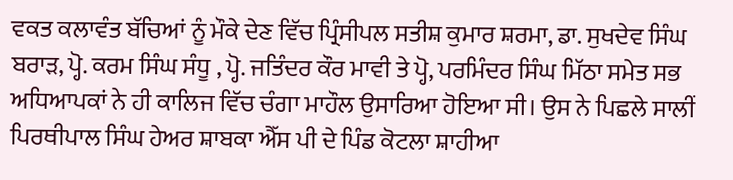ਵਕਤ ਕਲਾਵੰਤ ਬੱਚਿਆਂ ਨੂੰ ਮੌਕੇ ਦੇਣ ਵਿੱਚ ਪ੍ਰਿੰਸੀਪਲ ਸਤੀਸ਼ ਕੁਮਾਰ ਸ਼ਰਮਾ, ਡਾ. ਸੁਖਦੇਵ ਸਿੰਘ ਬਰਾੜ, ਪ੍ਹੋ. ਕਰਮ ਸਿੰਘ ਸੰਧੂ , ਪ੍ਹੋ. ਜਤਿੰਦਰ ਕੌਰ ਮਾਵੀ ਤੇ ਪ੍ਹੋ, ਪਰਮਿੰਦਰ ਸਿੰਘ ਮਿੱਠਾ ਸਮੇਤ ਸਭ ਅਧਿਆਪਕਾਂ ਨੇ ਹੀ ਕਾਲਿਜ ਵਿੱਚ ਚੰਗਾ ਮਾਹੌਲ ਉਸਾਰਿਆ ਹੋਇਆ ਸੀ। ਉਸ ਨੇ ਪਿਛਲੇ ਸਾਲੀਂ ਪਿਰਥੀਪਾਲ ਸਿੰਘ ਹੇਅਰ ਸ਼ਾਬਕਾ ਐੱਸ ਪੀ ਦੇ ਪਿੰਡ ਕੋਟਲਾ ਸ਼ਾਹੀਆ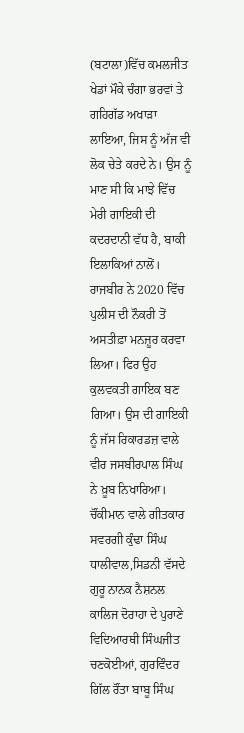(ਬਟਾਲਾ)ਵਿੱਚ ਕਮਲਜੀਤ ਖੇਡਾਂ ਮੌਕੇ ਚੰਗਾ ਭਰਵਾਂ ਤੇ ਗਹਿਗੱਡ ਅਖਾੜਾ ਲਾਇਆ, ਜਿਸ ਨੂੰ ਅੱਜ ਵੀ ਲੋਕ ਚੇਤੇ ਕਰਦੇ ਨੇ। ਉਸ ਨੂੰ ਮਾਣ ਸੀ ਕਿ ਮਾਝੇ ਵਿੱਚ ਮੇਰੀ ਗਾਇਕੀ ਦੀ ਕਦਰਦਾਨੀ ਵੱਧ ਹੈ, ਬਾਕੀ ਇਲਾਕਿਆਂ ਨਾਲੋਂ।
ਰਾਜਬੀਰ ਨੇ 2020 ਵਿੱਚ ਪੁਲੀਸ ਦੀ ਨੌਕਰੀ ਤੋਂ ਅਸਤੀਫ਼ਾ ਮਨਜ਼ੂਰ ਕਰਵਾ ਲਿਆ। ਫਿਰ ਉਹ ਕੁਲਵਕਤੀ ਗਾਇਕ ਬਣ ਗਿਆ। ਉਸ ਦੀ ਗਾਇਕੀ ਨੂੰ ਜੱਸ ਰਿਕਾਰਡਜ਼ ਵਾਲੇ ਵੀਰ ਜਸਬੀਰਪਾਲ ਸਿੰਘ ਨੇ ਖ਼ੂਬ ਨਿਖਾਰਿਆ। ਚੌਂਕੀਮਾਨ ਵਾਲੇ ਗੀਤਕਾਰ ਸਵਰਗੀ ਕੁੰਢਾ ਸਿੰਘ ਧਾਲੀਵਾਲ,ਸਿਡਨੀ ਵੱਸਦੇ ਗੁਰੂ ਨਾਨਕ ਨੈਸ਼ਨਲ ਕਾਲਿਜ ਦੋਰਾਹਾ ਦੇ ਪੁਰਾਣੇ ਵਿਦਿਆਰਥੀ ਸਿੰਘਜੀਤ ਚਣਕੋਈਆਂ, ਗੁਰਵਿੰਦਰ ਗਿੱਲ ਰੌਂਤਾ ਬਾਬੂ ਸਿੰਘ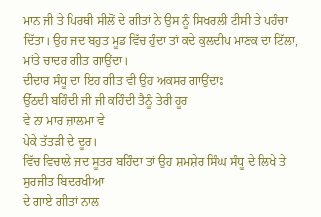ਮਾਨ ਜੀ ਤੇ ਪਿਰਥੀ ਸੀਲੋਂ ਦੇ ਗੀਤਾਂ ਨੇ ਉਸ ਨੂੰ ਸਿਖਰਲੀ ਟੀਸੀ ਤੇ ਪਹੰਚਾ ਦਿੱਤਾ। ਉਹ ਜਦ ਬਹੁਤ ਮੂਡ ਵਿੱਚ ਹੁੰਦਾ ਤਾਂ ਕਦੇ ਕੁਲਦੀਪ ਮਾਣਕ ਦਾ ਟਿੱਲਾ, ਮਾਂਤੇ ਚਾਦਰ ਗੀਤ ਗਾਉਂਦਾ।
ਦੀਦਾਰ ਸੰਧੂ ਦਾ ਇਹ ਗੀਤ ਵੀ ਉਹ ਅਕਸਰ ਗਾਉਂਦਾਃ
ਉੱਠਦੀ ਬਹਿੰਦੀ ਜੀ ਜੀ ਕਹਿੰਦੀ ਤੈਨੂੰ ਤੇਰੀ ਹੂਰ
ਵੇ ਨਾ ਮਾਰ ਜ਼ਾਲਮਾ ਵੇ
ਪੇਕੇ ਤੱਤੜੀ ਦੇ ਦੂਰ।
ਵਿੱਚ ਵਿਚਾਲੇ ਜਦ ਸੂਤਰ ਬਹਿੰਦਾ ਤਾਂ ਉਹ ਸ਼ਮਸ਼ੇਰ ਸਿੰਘ ਸੰਧੂ ਦੇ ਲਿਖੇ ਤੇ ਸੁਰਜੀਤ ਬਿਦਰਖੀਆ
ਦੇ ਗਾਏ ਗੀਤਾਂ ਨਾਲ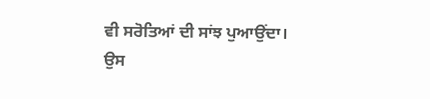ਵੀ ਸਰੋਤਿਆਂ ਦੀ ਸਾਂਝ ਪੁਆਉਂਦਾ। ਉਸ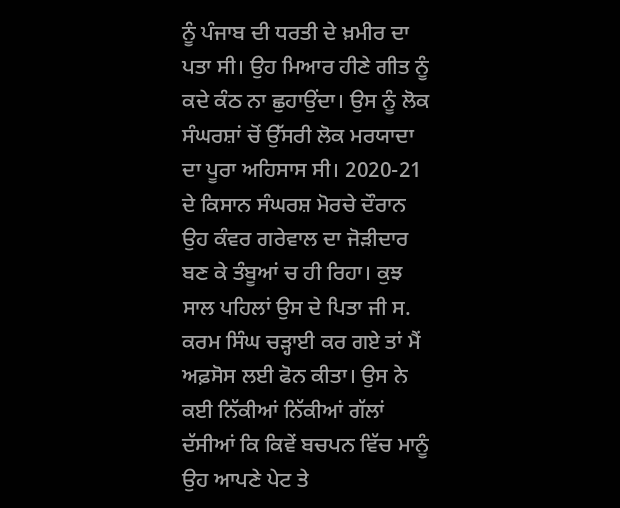ਨੂੰ ਪੰਜਾਬ ਦੀ ਧਰਤੀ ਦੇ ਖ਼ਮੀਰ ਦਾ ਪਤਾ ਸੀ। ਉਹ ਮਿਆਰ ਹੀਣੇ ਗੀਤ ਨੂੰ ਕਦੇ ਕੰਠ ਨਾ ਛੁਹਾਉਂਦਾ। ਉਸ ਨੂੰ ਲੋਕ ਸੰਘਰਸ਼ਾਂ ਚੋਂ ਉੱਸਰੀ ਲੋਕ ਮਰਯਾਦਾ ਦਾ ਪੂਰਾ ਅਹਿਸਾਸ ਸੀ। 2020-21 ਦੇ ਕਿਸਾਨ ਸੰਘਰਸ਼ ਮੋਰਚੇ ਦੌਰਾਨ ਉਹ ਕੰਵਰ ਗਰੇਵਾਲ ਦਾ ਜੋੜੀਦਾਰ ਬਣ ਕੇ ਤੰਬੂਆਂ ਚ ਹੀ ਰਿਹਾ। ਕੁਝ ਸਾਲ ਪਹਿਲਾਂ ਉਸ ਦੇ ਪਿਤਾ ਜੀ ਸ. ਕਰਮ ਸਿੰਘ ਚੜ੍ਹਾਈ ਕਰ ਗਏ ਤਾਂ ਮੈਂ ਅਫ਼ਸੋਸ ਲਈ ਫੋਨ ਕੀਤਾ। ਉਸ ਨੇ ਕਈ ਨਿੱਕੀਆਂ ਨਿੱਕੀਆਂ ਗੱਲਾਂ ਦੱਸੀਆਂ ਕਿ ਕਿਵੇਂ ਬਚਪਨ ਵਿੱਚ ਮਾਨੂੰ ਉਹ ਆਪਣੇ ਪੇਟ ਤੇ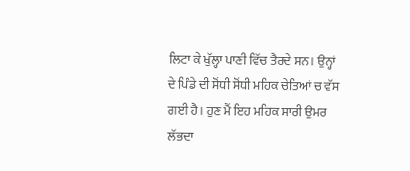ਲਿਟਾ ਕੇ ਖੁੱਲ੍ਹਾ ਪਾਣੀ ਵਿੱਚ ਤੈਰਦੇ ਸਨ। ਉਨ੍ਹਾਂ ਦੇ ਪਿੰਡੇ ਦੀ ਸੋਂਧੀ ਸੋਂਧੀ ਮਹਿਕ ਚੇਤਿਆਂ ਚ ਵੱਸ ਗਈ ਹੈ। ਹੁਣ ਮੈਂ ਇਹ ਮਹਿਕ ਸਾਰੀ ਉਮਰ ਲੱਭਦਾ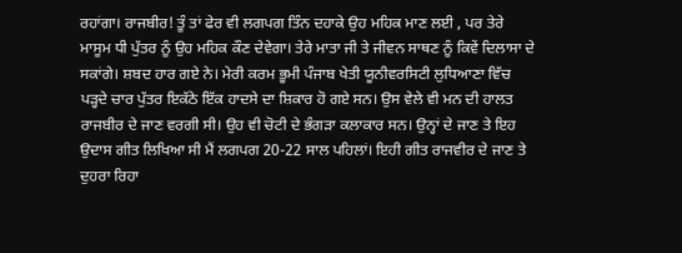ਰਹਾਂਗਾ। ਰਾਜਬੀਰ! ਤੂੰ ਤਾਂ ਫੇਰ ਵੀ ਲਗਪਗ ਤਿੰਨ ਦਹਾਕੇ ਉਹ ਮਹਿਕ ਮਾਣ ਲਈ , ਪਰ ਤੇਰੇ ਮਾਸੂਮ ਧੀ ਪੁੱਤਰ ਨੂੰ ਉਹ ਮਹਿਕ ਕੌਣ ਦੇਵੇਗਾ। ਤੇਰੇ ਮਾਤਾ ਜੀ ਤੇ ਜੀਵਨ ਸਾਥਣ ਨੂੰ ਕਿਵੇਂ ਦਿਲਾਸਾ ਦੇ ਸਕਾਂਗੇ। ਸ਼ਬਦ ਹਾਰ ਗਏ ਨੇ। ਮੇਰੀ ਕਰਮ ਭੂਮੀ ਪੰਜਾਬ ਖੇਤੀ ਯੂਨੀਵਰਸਿਟੀ ਲੁਧਿਆਣਾ ਵਿੱਚ ਪੜ੍ਹਦੇ ਚਾਰ ਪੁੱਤਰ ਇਕੱਠੇ ਇੱਕ ਹਾਦਸੇ ਦਾ ਸ਼ਿਕਾਰ ਹੋ ਗਏ ਸਨ। ਉਸ ਵੇਲੇ ਵੀ ਮਨ ਦੀ ਹਾਲਤ ਰਾਜਬੀਰ ਦੇ ਜਾਣ ਵਰਗੀ ਸੀ। ਉਹ ਵੀ ਚੋਟੀ ਦੇ ਭੰਗੜਾ ਕਲਾਕਾਰ ਸਨ। ਉਨ੍ਹਾਂ ਦੇ ਜਾਣ ਤੇ ਇਹ ਉਦਾਸ ਗੀਤ ਲਿਖਿਆ ਸੀ ਮੈਂ ਲਗਪਗ 20-22 ਸਾਲ ਪਹਿਲਾਂ। ਇਹੀ ਗੀਤ ਰਾਜਵੀਰ ਦੇ ਜਾਣ ਤੇ ਦੁਹਰਾ ਰਿਹਾ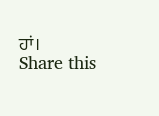ਹਾਂ।
Share this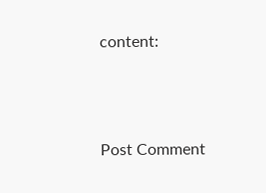content:



Post Comment